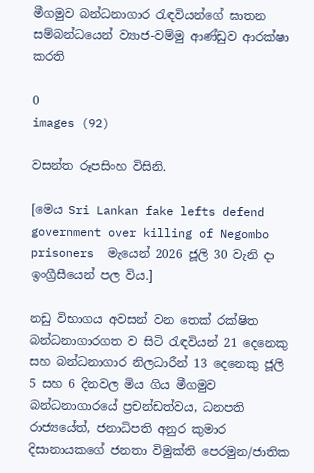මීගමුව බන්ධනාගාර රැඳවියන්ගේ ඝාතන සම්බන්ධයෙන් ව්‍යාජ-වම්මු ආණ්ඩුව ආරක්ෂා කරති

0
images (92)

වසන්ත රූපසිංහ විසිනි.

[මෙය Sri Lankan fake lefts defend government over killing of Negombo prisoners  මැයෙන් 2026 ජූලි 30 වැනි දා ඉංග්‍රීසීයෙන් පල විය.]

නඩු විභාගය අවසන් වන තෙක් රක්ෂිත බන්ධනාගාරගත ව සිටි රැඳවියන් 21 දෙනෙකු සහ බන්ධනාගාර නිලධාරීන් 13 දෙනෙකු ජූලි 5 සහ 6 දිනවල මිය ගිය මීගමුව බන්ධනාගාරයේ ප්‍රචන්ඩත්වය, ධනපති රාජ්‍යයේත්, ජනාධිපති අනුර කුමාර දිසානායකගේ ජනතා විමුක්ති පෙරමුන/ජාතික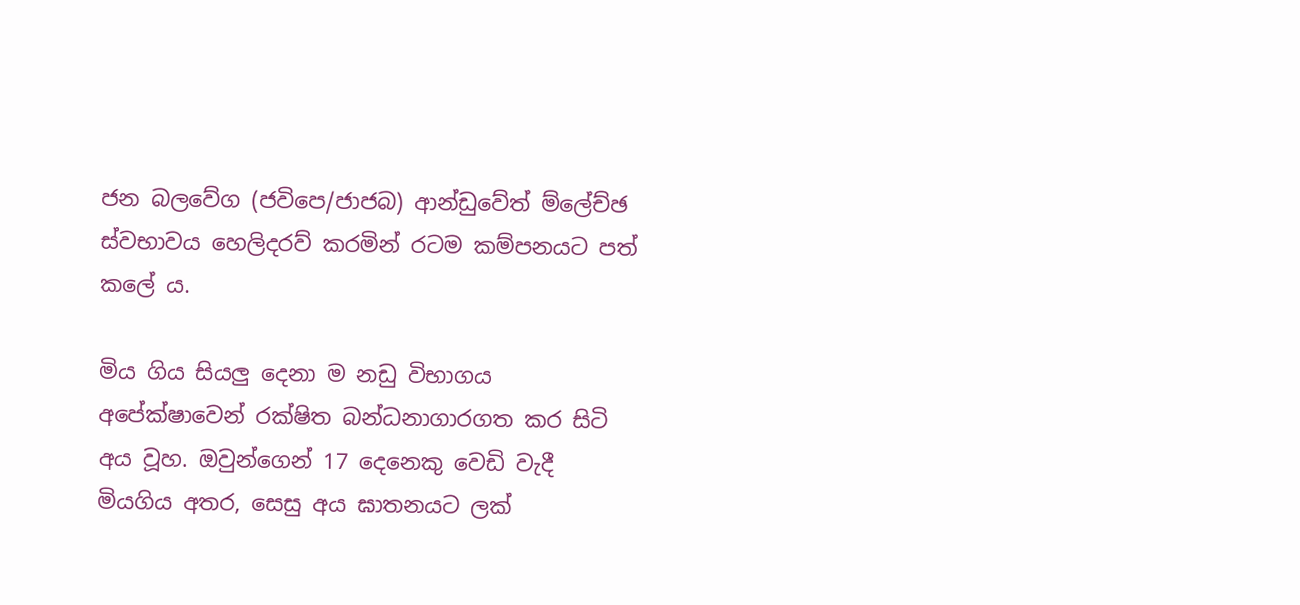ජන බලවේග (ජවිපෙ/ජාජබ) ආන්ඩුවේත් ම්ලේච්ඡ ස්වභාවය හෙලිදරව් කරමින් රටම කම්පනයට පත් කලේ ය.

මිය ගිය සියලු දෙනා ම නඩු විභාගය අපේක්ෂාවෙන් රක්ෂිත බන්ධනාගාරගත කර සිටි අය වූහ. ඔවුන්ගෙන් 17 දෙනෙකු වෙඩි වැදී මියගිය අතර, සෙසු අය ඝාතනයට ලක්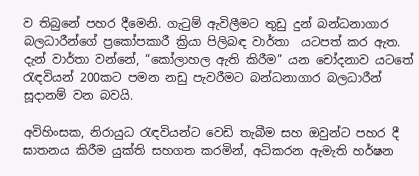ව තිබුනේ පහර දීමෙනි. ගැටුම් ඇවිලීමට තුඩු දුන් බන්ධනාගාර බලධාරීන්ගේ ප්‍රකෝපකාරී ක්‍රියා පිලිබඳ වාර්තා  යටපත් කර ඇත. දැන් වාර්තා වන්නේ, “කෝලාහල ඇති කිරීම” යන චෝදනාව යටතේ රැඳවියන් 200කට පමන නඩු පැවරීමට බන්ධනාගාර බලධාරීන් සූදානම් වන බවයි.

අවිහිංසක, නිරායුධ රැඳවියන්ට වෙඩි තැබීම සහ ඔවුන්ට පහර දී ඝාතනය කිරීම යුක්ති සහගත කරමින්, අධිකරන ඇමැති හර්ෂන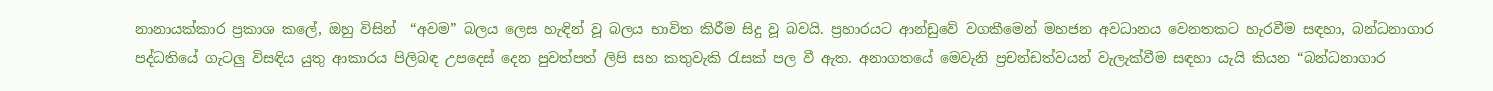නානායක්කාර ප්‍රකාශ කලේ, ඔහු විසින්  “අවම” බලය ලෙස හැඳින් වූ බලය භාවිත කිරීම සිදු වූ බවයි. ප්‍රහාරයට ආන්ඩුවේ වගකීමෙන් මහජන අවධානය වෙනතකට හැරවීම සඳහා, බන්ධනාගාර පද්ධතියේ ගැටලු විසඳිය යුතු ආකාරය පිලිබඳ උපදෙස් දෙන පුවත්පත් ලිපි සහ කතුවැකි රැසක් පල වී ඇත. අනාගතයේ මෙවැනි ප්‍රචන්ඩත්වයන් වැලැක්වීම සඳහා යැයි කියන “බන්ධනාගාර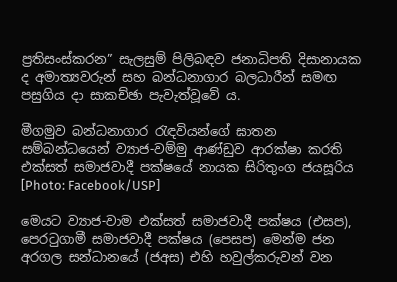ප්‍රතිසංස්කරන” සැලසුම් පිලිබඳව ජනාධිපති දිසානායක ද අමාත්‍යවරුන් සහ බන්ධනාගාර බලධාරීන් සමඟ පසුගිය දා සාකච්ඡා පැවැත්වූවේ ය.

මීගමුව බන්ධනාගාර රැඳවියන්ගේ ඝාතන සම්බන්ධයෙන් ව්‍යාජ-වම්මු ආණ්ඩුව ආරක්ෂා කරති
එක්සත් සමාජවාදී පක්ෂයේ නායක සිරිතුංග ජයසූරිය [Photo: Facebook/USP]

මෙයට ව්‍යාජ-වාම එක්සත් සමාජවාදී පක්ෂය (එසප), පෙරටුගාමී සමාජවාදී පක්ෂය (පෙසප) මෙන්ම ජන අරගල සන්ධානයේ (ජඅස) එහි හවුල්කරුවන් වන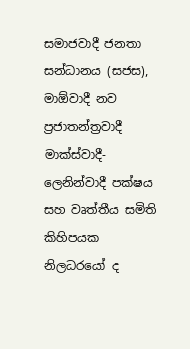සමාජවාදී ජනතා සන්ධානය (සජස), මාඕවාදී නව ප්‍රජාතන්ත්‍රවාදී මාක්ස්වාදී-ලෙනින්වාදී පක්ෂය සහ වෘත්තීය සමිති කිහිපයක නිලධරයෝ ද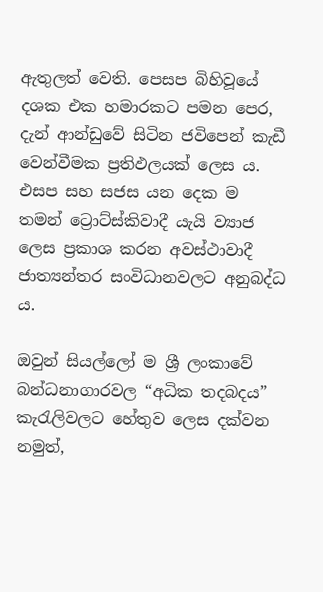ඇතුලත් වෙති. පෙසප බිහිවූයේ දශක එක හමාරකට පමන පෙර, දැන් ආන්ඩුවේ සිටින ජවිපෙන් කැඩී වෙන්වීමක ප්‍රතිඵලයක් ලෙස ය. එසප සහ සජස යන දෙක ම තමන් ට්‍රොට්ස්කිවාදී යැයි ව්‍යාජ ලෙස ප්‍රකාශ කරන අවස්ථාවාදී ජාත්‍යන්තර සංවිධානවලට අනුබද්ධ ය.

ඔවුන් සියල්ලෝ ම ශ්‍රී ලංකාවේ බන්ධනාගාරවල “අධික තදබදය” කැරැලිවලට හේතුව ලෙස දක්වන නමුත්,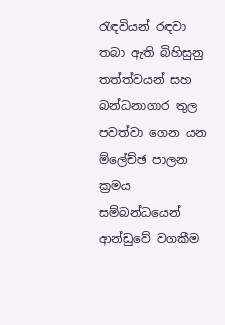රැඳවියන් රඳවා තබා ඇති බිහිසුනු තත්ත්වයන් සහ බන්ධනාගාර තුල පවත්වා ගෙන යන ම්ලේච්ඡ පාලන ක්‍රමය සම්බන්ධයෙන් ආන්ඩුවේ වගකීම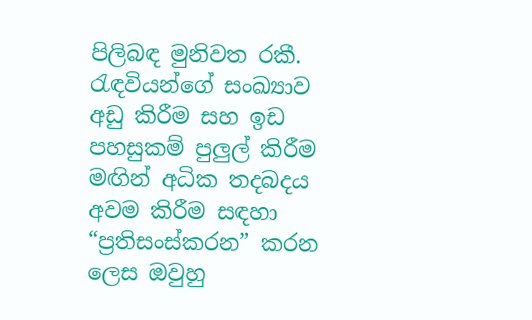පිලිබඳ මුනිවත රකී. රැඳවියන්ගේ සංඛ්‍යාව අඩු කිරීම සහ ඉඩ පහසුකම් පුලුල් කිරීම මඟින් අධික තදබදය අවම කිරීම සඳහා “ප්‍රතිසංස්කරන” කරන ලෙස ඔවුහු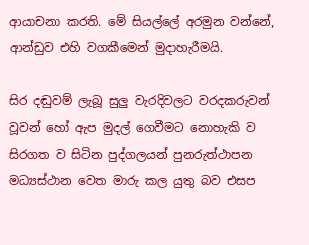ආයාචනා කරති. මේ සියල්ලේ අරමුන වන්නේ, ආන්ඩුව එහි වගකීමෙන් මුදාහැරීමයි.

සිර දඬුවම් ලැබූ සුලු වැරදිවලට වරදකරුවන් වූවන් හෝ ඇප මුදල් ගෙවීමට නොහැකි ව සිරගත ව සිටින පුද්ගලයන් පුනරුත්ථාපන මධ්‍යස්ථාන වෙත මාරු කල යුතු බව එසප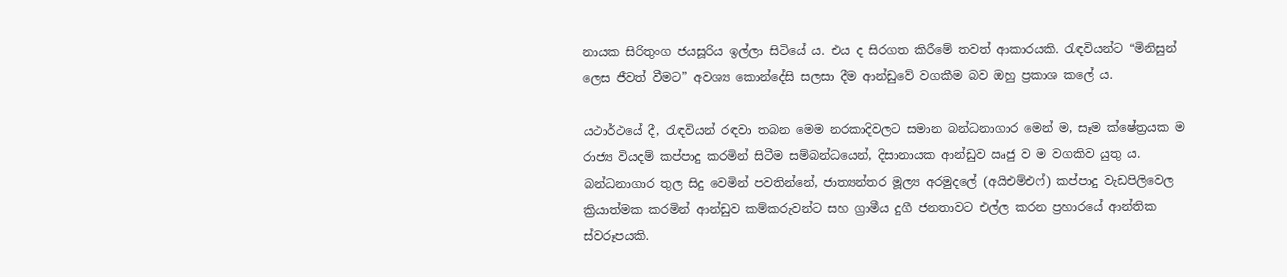නායක සිරිතුංග ජයසූරිය ඉල්ලා සිටියේ ය. එය ද සිරගත කිරීමේ තවත් ආකාරයකි. රැඳවියන්ට “මිනිසුන් ලෙස ජීවත් වීමට” අවශ්‍ය කොන්දේසි සලසා දීම ආන්ඩුවේ වගකීම බව ඔහු ප්‍රකාශ කලේ ය.

යථාර්ථයේ දී, රැඳවියන් රඳවා තබන මෙම නරකාදිවලට සමාන බන්ධනාගාර මෙන් ම, සෑම ක්ෂේත්‍රයක ම රාජ්‍ය වියදම් කප්පාදු කරමින් සිටීම සම්බන්ධයෙන්, දිසානායක ආන්ඩුව ඍජු ව ම වගකිව යුතු ය. බන්ධනාගාර තුල සිදු වෙමින් පවතින්නේ, ජාත්‍යන්තර මූල්‍ය අරමුදලේ (අයිඑම්එෆ්) කප්පාදු වැඩපිලිවෙල ක්‍රියාත්මක කරමින් ආන්ඩුව කම්කරුවන්ට සහ ග්‍රාමීය දුගී ජනතාවට එල්ල කරන ප්‍රහාරයේ ආන්තික ස්වරූපයකි.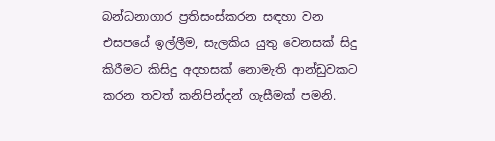බන්ධනාගාර ප්‍රතිසංස්කරන සඳහා වන එසපයේ ඉල්ලීම, සැලකිය යුතු වෙනසක් සිදු කිරීමට කිසිදු අදහසක් නොමැති ආන්ඩුවකට කරන තවත් කනිපින්දන් ගැසීමක් පමනි.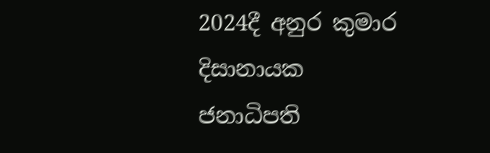2024දී අනුර කුමාර දිසානායක ජනාධිපති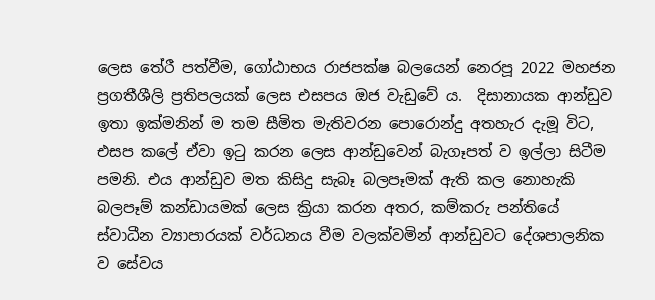ලෙස තේරී පත්වීම, ගෝඨාභය රාජපක්ෂ බලයෙන් නෙරපූ 2022 මහජන  ප්‍රගතීශීලි ප්‍රතිපලයක් ලෙස එසපය ඔජ වැඩුවේ ය.  දිසානායක ආන්ඩුව ඉතා ඉක්මනින් ම තම සීමිත මැතිවරන පොරොන්දු අතහැර දැමූ විට, එසප කලේ ඒවා ඉටු කරන ලෙස ආන්ඩුවෙන් බැගෑපත් ව ඉල්ලා සිටීම පමනි. එය ආන්ඩුව මත කිසිදු සැබෑ බලපෑමක් ඇති කල නොහැකි බලපෑම් කන්ඩායමක් ලෙස ක්‍රියා කරන අතර, කම්කරු පන්තියේ ස්වාධීන ව්‍යාපාරයක් වර්ධනය වීම වලක්වමින් ආන්ඩුවට දේශපාලනික ව සේවය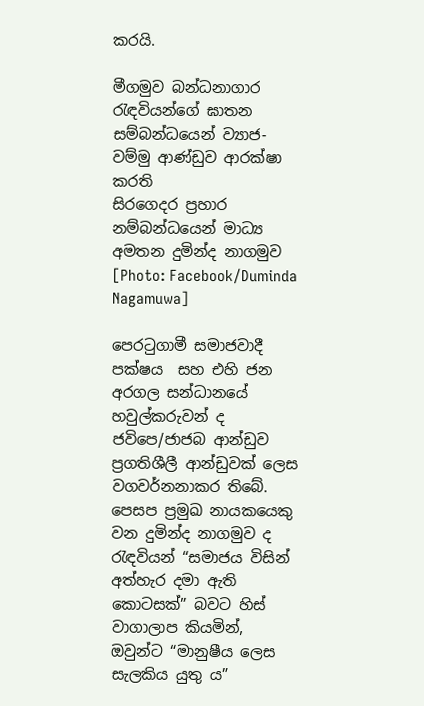කරයි.

මීගමුව බන්ධනාගාර රැඳවියන්ගේ ඝාතන සම්බන්ධයෙන් ව්‍යාජ-වම්මු ආණ්ඩුව ආරක්ෂා කරති
සිරගෙදර ප්‍රහාර නම්බන්ධයෙන් මාධ්‍ය අමතන දුමින්ද නාගමුව  [Photo: Facebook/Duminda Nagamuwa]

පෙරටුගාමී සමාජවාදී පක්ෂය  සහ එහි ජන අරගල සන්ධානයේ හවුල්කරුවන් ද ජවිපෙ/ජාජබ ආන්ඩුව ප්‍රගතිශීලී ආන්ඩුවක් ලෙස වගවර්නනාකර තිබේ. පෙසප ප්‍රමුඛ නායකයෙකු වන දුමින්ද නාගමුව ද රැඳවියන් “සමාජය විසින් අත්හැර දමා ඇති කොටසක්” බවට හිස් වාගාලාප කියමින්, ඔවුන්ට “මානුෂීය ලෙස සැලකිය යුතු ය”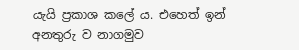යැයි ප්‍රකාශ කලේ ය. එහෙත් ඉන් අනතුරු ව නාගමුව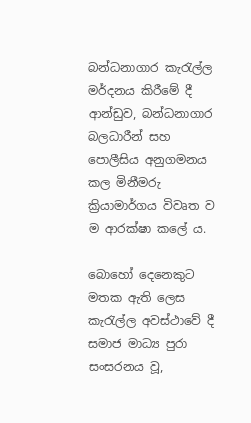බන්ධනාගාර කැරැල්ල මර්දනය කිරීමේ දී ආන්ඩුව, බන්ධනාගාර බලධාරීන් සහ පොලීසිය අනුගමනය කල මිනීමරු ක්‍රියාමාර්ගය විවෘත ව ම ආරක්ෂා කලේ ය.

බොහෝ දෙනෙකුට මතක ඇති ලෙස කැරැල්ල අවස්ථාවේ දී සමාජ මාධ්‍ය පුරා සංසරනය වූ,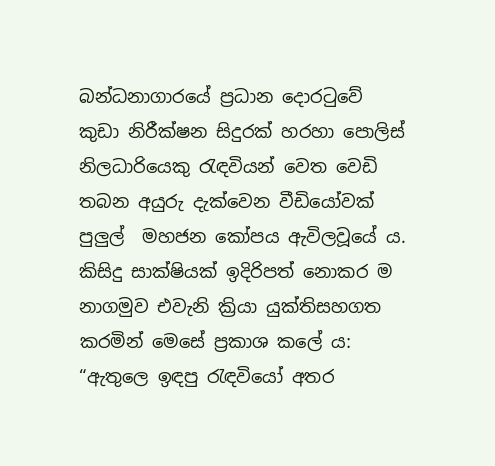බන්ධනාගාරයේ ප්‍රධාන දොරටුවේ කුඩා නිරීක්ෂන සිදුරක් හරහා පොලිස් නිලධාරියෙකු රැඳවියන් වෙත වෙඩි තබන අයුරු දැක්වෙන වීඩියෝවක් පුලුල්  මහජන කෝපය ඇවිලවූයේ ය. කිසිදු සාක්ෂියක් ඉදිරිපත් නොකර ම නාගමුව එවැනි ක්‍රියා යුක්තිසහගත කරමින් මෙසේ ප්‍රකාශ කලේ ය: “ඇතුලෙ ඉඳපු රැඳවියෝ අතර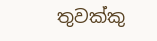තුවක්කු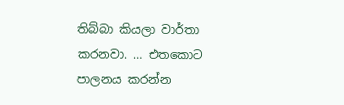තිබ්බා කියලා වාර්තා කරනවා. … එතකොට පාලනය කරන්න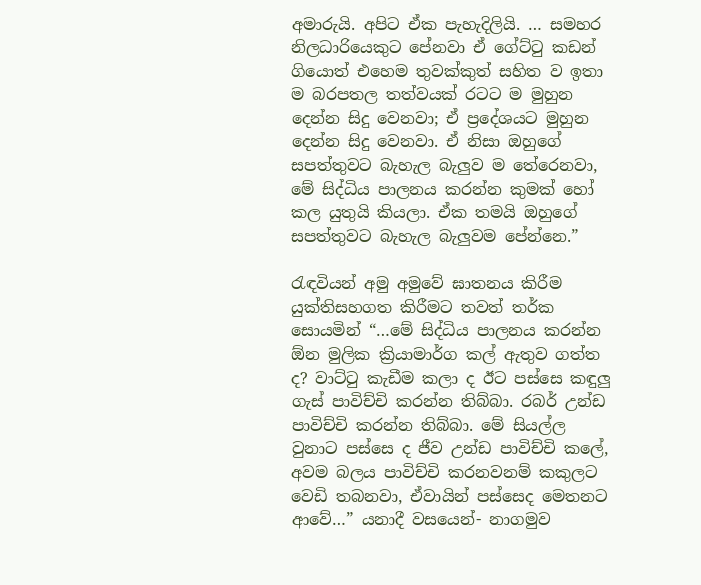අමාරුයි. අපිට ඒක පැහැදිලියි. … සමහර නිලධාරියෙකුට පේනවා ඒ ගේට්ටු කඩන් ගියොත් එහෙම තුවක්කුත් සහිත ව ඉතා ම බරපතල තත්වයක් රටට ම මුහුන දෙන්න සිදු වෙනවා; ඒ ප්‍රදේශයට මුහුන දෙන්න සිදු වෙනවා. ඒ නිසා ඔහුගේ සපත්තුවට බැහැල බැලුව ම තේරෙනවා, මේ සිද්ධිය පාලනය කරන්න කුමක් හෝ කල යුතුයි කියලා. ඒක තමයි ඔහුගේ සපත්තුවට බැහැල බැලුවම පේන්නෙ.”

රැඳවියන් අමු අමුවේ ඝාතනය කිරීම යුක්තිසහගත කිරීමට තවත් තර්ක  සොයමින් “…මේ සිද්ධිය පාලනය කරන්න ඕන මුලික ක්‍රියාමාර්ග කල් ඇතුව ගත්ත ද? වාට්ටු කැඩීම කලා ද ඊට පස්සෙ කඳුලු ගැස් පාවිච්චි කරන්න තිබ්බා. රබර් උන්ඩ පාවිච්චි කරන්න තිබ්බා. මේ සියල්ල වුනාට පස්සෙ ද ජීව උන්ඩ පාවිච්චි කලේ, අවම බලය පාවිච්චි කරනවනම් කකුලට වෙඩි තබනවා, ඒවායින් පස්සෙද මෙතනට ආවේ…” යනාදී වසයෙන්- නාගමුව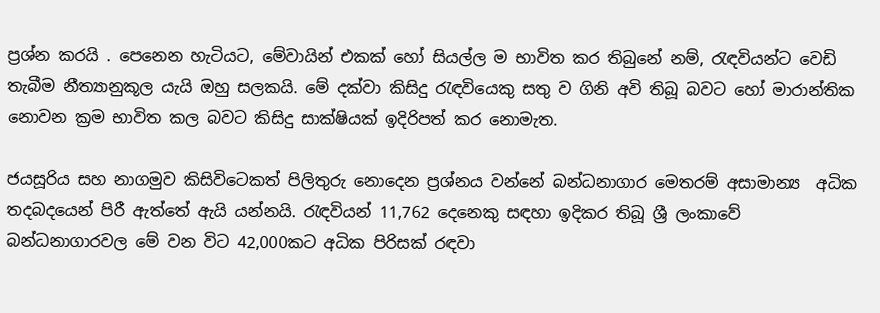ප්‍රශ්න කරයි . පෙනෙන හැටියට, මේවායින් එකක් හෝ සියල්ල ම භාවිත කර තිබුනේ නම්, රැඳවියන්ට වෙඩි තැබීම නීත්‍යානුකූල යැයි ඔහු සලකයි. මේ දක්වා කිසිදු රැඳවියෙකු සතු ව ගිනි අවි තිබූ බවට හෝ මාරාන්තික නොවන ක්‍රම භාවිත කල බවට කිසිදු සාක්ෂියක් ඉදිරිපත් කර නොමැත.

ජයසූරිය සහ නාගමුව කිසිවිටෙකත් පිලිතුරු නොදෙන ප්‍රශ්නය වන්නේ බන්ධනාගාර මෙතරම් අසාමාන්‍ය  අධික තදබදයෙන් පිරී ඇත්තේ ඇයි යන්නයි. රැඳවියන් 11,762 දෙනෙකු සඳහා ඉදිකර තිබූ ශ්‍රී ලංකාවේ බන්ධනාගාරවල මේ වන විට 42,000කට අධික පිරිසක් රඳවා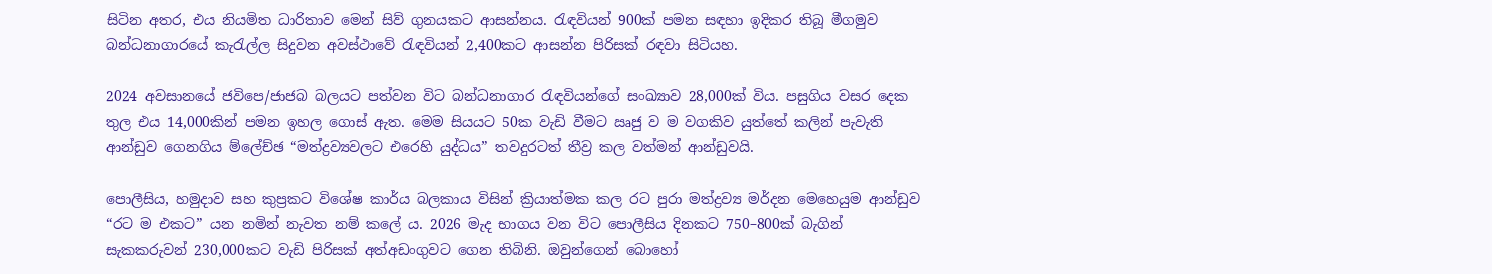සිටින අතර, එය නියමිත ධාරිතාව මෙන් සිව් ගුනයකට ආසන්නය. රැඳවියන් 900ක් පමන සඳහා ඉදිකර තිබූ මීගමුව බන්ධනාගාරයේ කැරැල්ල සිදුවන අවස්ථාවේ රැඳවියන් 2,400කට ආසන්න පිරිසක් රඳවා සිටියහ.

2024 අවසානයේ ජවිපෙ/ජාජබ බලයට පත්වන විට බන්ධනාගාර රැඳවියන්ගේ සංඛ්‍යාව 28,000ක් විය. පසුගිය වසර දෙක තුල එය 14,000කින් පමන ඉහල ගොස් ඇත. මෙම සියයට 50ක වැඩි වීමට ඍජු ව ම වගකිව යුත්තේ කලින් පැවැති ආන්ඩුව ගෙනගිය ම්ලේච්ඡ “මත්ද්‍රව්‍යවලට එරෙහි යුද්ධය” තවදුරටත් තීව්‍ර කල වත්මන් ආන්ඩුවයි.

පොලීසිය, හමුදාව සහ කුප්‍රකට විශේෂ කාර්ය බලකාය විසින් ක්‍රියාත්මක කල රට පුරා මත්ද්‍රව්‍ය මර්දන මෙහෙයුම ආන්ඩුව “රට ම එකට” යන නමින් නැවත නම් කලේ ය. 2026 මැද භාගය වන විට පොලීසිය දිනකට 750–800ක් බැගින් සැකකරුවන් 230,000කට වැඩි පිරිසක් අත්අඩංගුවට ගෙන තිබිනි. ඔවුන්ගෙන් බොහෝ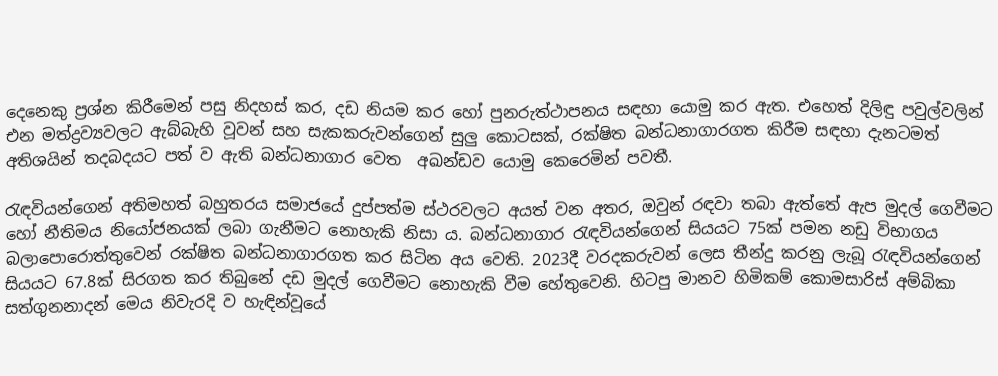දෙනෙකු ප්‍රශ්න කිරීමෙන් පසු නිදහස් කර, දඩ නියම කර හෝ පුනරුත්ථාපනය සඳහා යොමු කර ඇත. එහෙත් දිලිඳු පවුල්වලින් එන මත්ද්‍රව්‍යවලට ඇබ්බැහි වූවන් සහ සැකකරුවන්ගෙන් සුලු කොටසක්, රක්ෂිත බන්ධනාගාරගත කිරීම සඳහා දැනටමත් අතිශයින් තදබදයට පත් ව ඇති බන්ධනාගාර වෙත  අඛන්ඩව යොමු කෙරෙමින් පවතී.

රැඳවියන්ගෙන් අතිමහත් බහුතරය සමාජයේ දුප්පත්ම ස්ථරවලට අයත් වන අතර, ඔවුන් රඳවා තබා ඇත්තේ ඇප මුදල් ගෙවීමට හෝ නීතිමය නියෝජනයක් ලබා ගැනීමට නොහැකි නිසා ය. බන්ධනාගාර රැඳවියන්ගෙන් සියයට 75ක් පමන නඩු විභාගය බලාපොරොත්තුවෙන් රක්ෂිත බන්ධනාගාරගත කර සිටින අය වෙති. 2023දී වරදකරුවන් ලෙස තීන්දු කරනු ලැබූ රැඳවියන්ගෙන් සියයට 67.8ක් සිරගත කර තිබුනේ දඩ මුදල් ගෙවීමට නොහැකි වීම හේතුවෙනි. හිටපු මානව හිමිකම් කොමසාරිස් අම්බිකා සත්ගුනනාදන් මෙය නිවැරදි ව හැඳින්වූයේ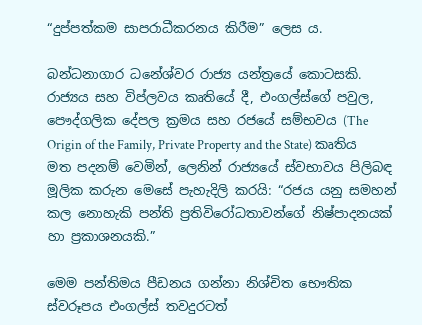“දුප්පත්කම සාපරාධීකරනය කිරීම” ලෙස ය.

බන්ධනාගාර ධනේශ්වර රාජ්‍ය යන්ත්‍රයේ කොටසකි. රාජ්‍යය සහ විප්ලවය කෘතියේ දී, එංගල්ස්ගේ පවුල, පෞද්ගලික දේපල ක්‍රමය සහ රජයේ සම්භවය (The Origin of the Family, Private Property and the State) කෘතිය මත පදනම් වෙමින්, ලෙනින් රාජ්‍යයේ ස්වභාවය පිලිබඳ මූලික කරුන මෙසේ පැහැදිලි කරයි: “රජය යනු සමහන් කල නොහැකි පන්ති ප්‍රතිවිරෝධතාවන්ගේ නිෂ්පාදනයක් හා ප්‍රකාශනයකි.”

මෙම පන්තිමය පීඩනය ගන්නා නිශ්චිත භෞතික ස්වරූපය එංගල්ස් තවදුරටත්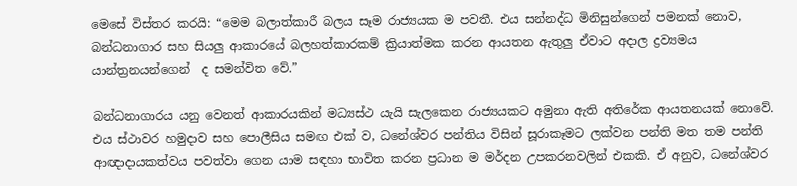මෙසේ විස්තර කරයි: “මෙම බලාත්කාරී බලය සෑම රාජ්‍යයක ම පවතී. එය සන්නද්ධ මිනිසුන්ගෙන් පමනක් නොව, බන්ධනාගාර සහ සියලු ආකාරයේ බලහත්කාරකම් ක්‍රියාත්මක කරන ආයතන ඇතුලු ඒවාට අදාල ද්‍රව්‍යමය යාන්ත්‍රනයන්ගෙන්  ද සමන්විත වේ.”

බන්ධනාගාරය යනු වෙනත් ආකාරයකින් මධ්‍යස්ථ යැයි සැලකෙන රාජ්‍යයකට අමුනා ඇති අතිරේක ආයතනයක් නොවේ. එය ස්ථාවර හමුදාව සහ පොලීසිය සමඟ එක් ව, ධනේශ්වර පන්තිය විසින් සූරාකෑමට ලක්වන පන්ති මත තම පන්ති ආඥාදායකත්වය පවත්වා ගෙන යාම සඳහා භාවිත කරන ප්‍රධාන ම මර්දන උපකරනවලින් එකකි. ඒ අනුව, ධනේශ්වර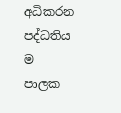අධිකරන පද්ධතිය ම පාලක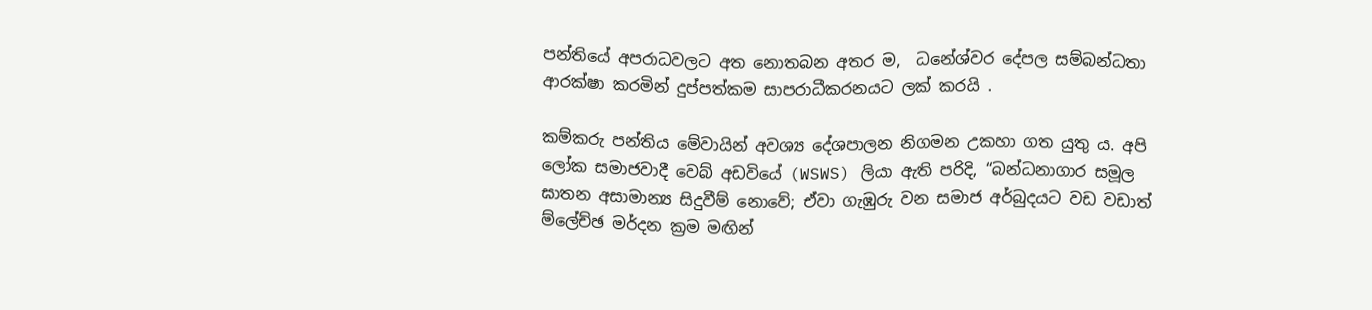පන්තියේ අපරාධවලට අත නොතබන අතර ම,  ධනේශ්වර දේපල සම්බන්ධතා ආරක්ෂා කරමින් දුප්පත්කම සාපරාධීකරනයට ලක් කරයි .

කම්කරු පන්තිය මේවායින් අවශ්‍ය දේශපාලන නිගමන උකහා ගත යුතු ය. අපි ලෝක සමාජවාදී වෙබ් අඩවියේ (WSWS) ලියා ඇති පරිදි, “බන්ධනාගාර සමූල ඝාතන අසාමාන්‍ය සිදුවීම් නොවේ; ඒවා ගැඹුරු වන සමාජ අර්බුදයට වඩ වඩාත් ම්ලේච්ඡ මර්දන ක්‍රම මඟින්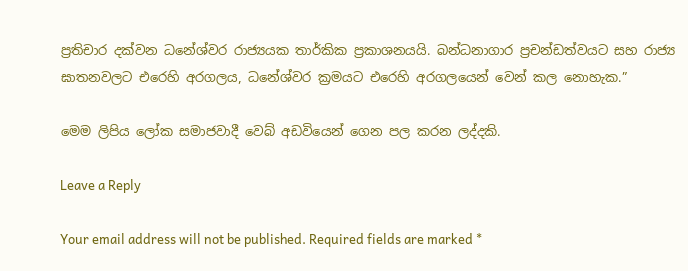ප්‍රතිචාර දක්වන ධනේශ්වර රාජ්‍යයක තාර්කික ප්‍රකාශනයයි. බන්ධනාගාර ප්‍රචන්ඩත්වයට සහ රාජ්‍ය ඝාතනවලට එරෙහි අරගලය, ධනේශ්වර ක්‍රමයට එරෙහි අරගලයෙන් වෙන් කල නොහැක.”

මෙම ලිපිය ලෝක සමාජවාදී වෙබ් අඩවියෙන් ගෙන පල කරන ලද්දකි.

Leave a Reply

Your email address will not be published. Required fields are marked *